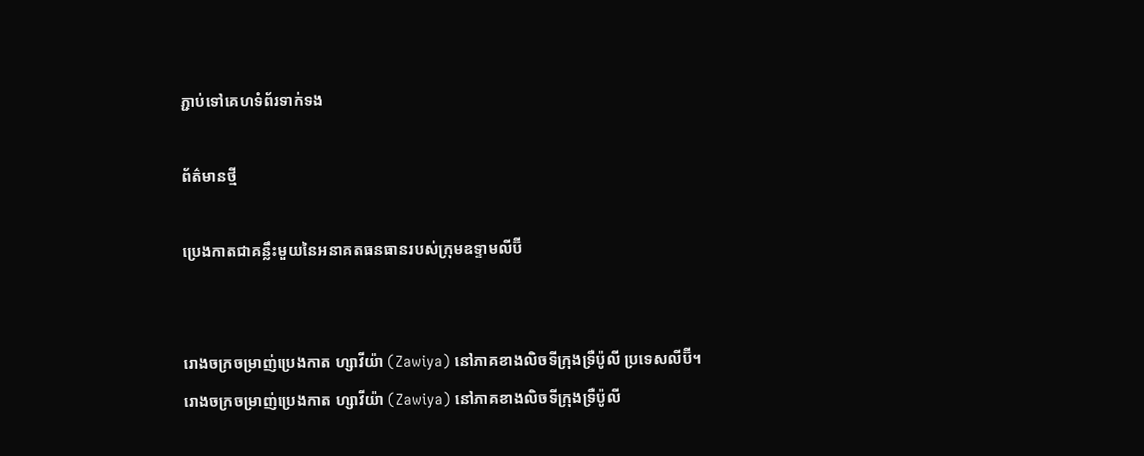ភ្ជាប់ទៅគេហទំព័រទាក់ទង

ព័ត៌មានថ្មី

ប្រេងកាតជាគន្លឹះមួយនៃអនាគតធនធានរបស់ក្រុមឧទ្ទាមលីប៊ី


រោងចក្រចម្រាញ់ប្រេងកាត ហ្សាវីយ៉ា (Zawiya) នៅភាគខាងលិចទីក្រុងទ្រឺប៉ូលី ប្រទេសលីប៊ី។
រោងចក្រចម្រាញ់ប្រេងកាត ហ្សាវីយ៉ា (Zawiya) នៅភាគខាងលិចទីក្រុងទ្រឺប៉ូលី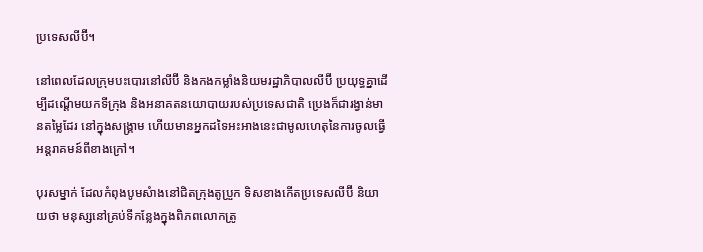ប្រទេសលីប៊ី។

នៅពេលដែលក្រុមបះបោរនៅលីប៊ី និងកងកម្លាំងនិយមរដ្ឋាភិបាលលីប៊ី ប្រយុទ្ធគ្នាដើម្បីដណ្ដើមយកទីក្រុង និងអនាគតនយោបាយរបស់ប្រទេសជាតិ ប្រេងក៏ជារង្វាន់មានតម្លៃដែរ នៅក្នុងសង្រ្គាម ហើយមានអ្នកដទៃអះអាងនេះជាមូលហេតុនៃការចូលធ្វើអន្ដរាគមន៍ពីខាងក្រៅ។

បុរសម្នាក់ ដែលកំពុងបូមសំាងនៅជិតក្រុងតូប្រួក ទិសខាងកើតប្រទេសលីប៊ី និយាយថា មនុស្សនៅគ្រប់ទីកន្លែងក្នុងពិភពលោកត្រូ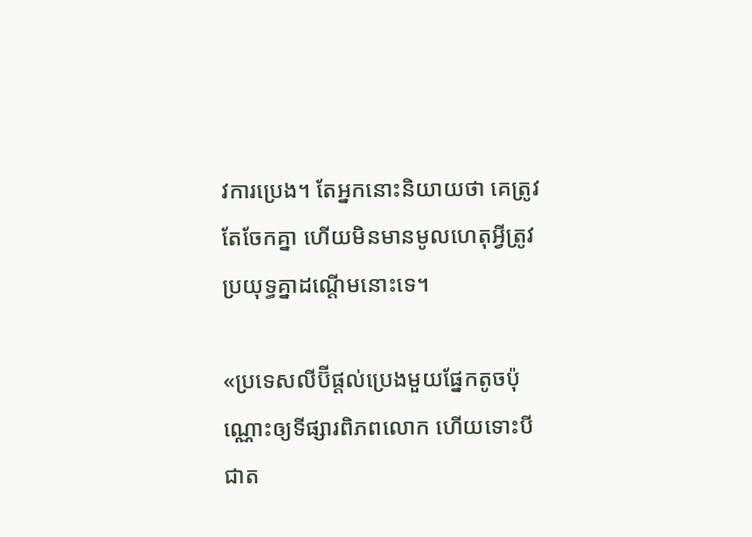វការប្រេង។ តែអ្នកនោះនិយាយថា គេត្រូវតែចែកគ្នា ហើយមិនមានមូលហេតុអ្វីត្រូវប្រយុទ្ធគ្នាដណ្ដើមនោះទេ។

«ប្រទេសលីប៊ីផ្ដល់ប្រេងមួយផ្នែកតូចប៉ុណ្ណោះឲ្យទីផ្សារពិភពលោក ហើយទោះបីជាត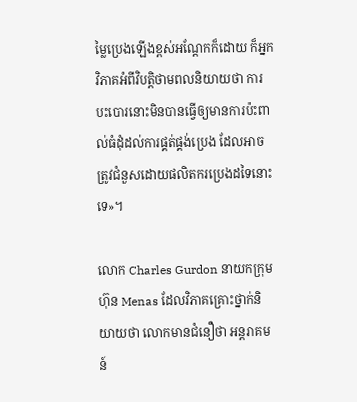ម្លៃប្រេងឡើងខ្ពស់អណ្ដែកក៏ដោយ ក៏អ្នកវិភាគអំពីវិបត្ដិថាមពលនិយាយថា ការបះបោរនោះមិនបានធ្វើឲ្យមានការប៉ះពាល់ធំដុំដល់ការផ្គត់ផ្គង់ប្រេង ដែលអាចត្រូវជំនួសដោយផលិតករប្រេងដទៃនោះទេ»។

លោក Charles Gurdon នាយកក្រុមហ៊ុន Menas ដែលវិភាគគ្រោះថ្នាក់និយាយថា លោកមានជំនឿថា អន្ដរាគមន៍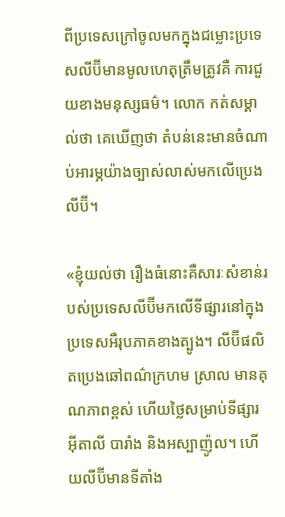ពីប្រទេសក្រៅចូលមកក្នុងជម្លោះប្រទេសលីប៊ីមានមូលហេតុត្រឹមត្រូវគឺ ការជួយខាងមនុស្សធម៌។ លោក កត់សម្គាល់ថា គេឃើញថា តំបន់នេះមានចំណាប់អារម្ភយ៉ាងច្បាស់លាស់មកលើប្រេងលីប៊ី។

«ខ្ញុំយល់ថា រឿងធំនោះគឺសារៈសំខាន់របស់ប្រទេសលីប៊ីមកលើទីផ្សារនៅក្នុងប្រទេសអឺរុបភាគខាងត្បូង។ លីប៊ីផលិតប្រេងឆៅពណ៌ក្រហម ស្រាល មានគុណភាពខ្ពស់ ហើយថ្លៃសម្រាប់ទីផ្សារ អ៊ីតាលី បារាំង និងអស្បាញ៉ូល។ ហើយលីប៊ីមានទីតាំង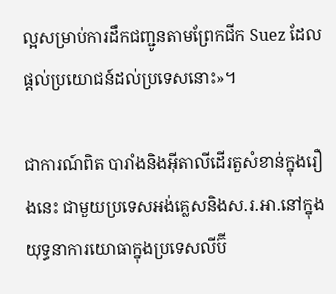ល្អសម្រាប់ការដឹកជញ្ជូនតាមព្រែកជីក Suez ដែលផ្ដល់ប្រយោជន៍ដល់ប្រទេសនោះ»។

ជាការណ៍ពិត បារាំងនិងអ៊ីតាលីដើរតួសំខាន់ក្នុងរឿងនេះ ជាមួយប្រទេសអង់គ្លេសនិងស.រ.អា.នៅក្នុងយុទ្ធនាការយោធាក្នុងប្រទេសលីប៊ី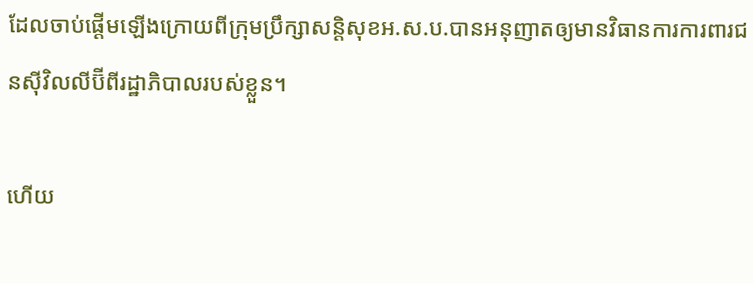ដែលចាប់ផ្ដើមឡើងក្រោយពីក្រុមប្រឹក្សាសន្ដិសុខអ.ស.ប.បានអនុញាតឲ្យមានវិធានការការពារជនស៊ីវិលលីប៊ីពីរដ្ឋាភិបាលរបស់ខ្លួន។

ហើយ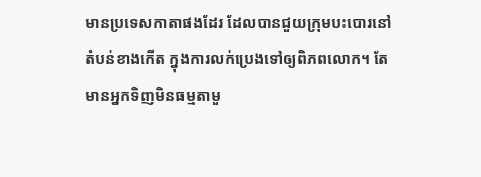មានប្រទេសកាតាផងដែរ ដែលបានជួយក្រុមបះបោរនៅតំបន់ខាងកើត ក្នុងការលក់ប្រេងទៅឲ្យពិភពលោក។ តែមានអ្នកទិញមិនធម្មតាមួ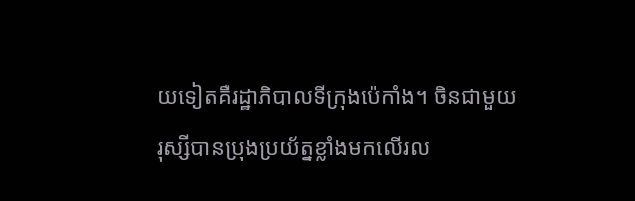យទៀតគឺរដ្ឋាភិបាលទីក្រុងប៉េកាំង។ ចិនជាមួយរុស្សីបានប្រុងប្រយ័ត្នខ្លាំងមកលើរល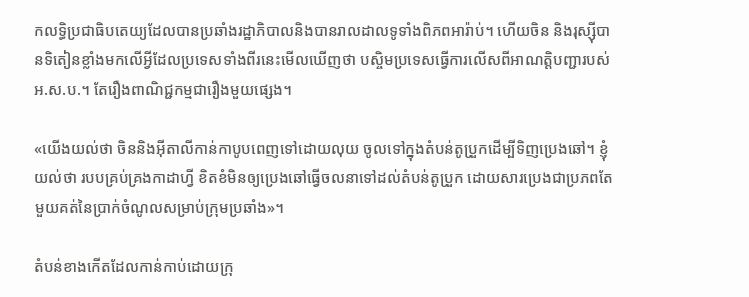កលទ្ធិប្រជាធិបតេយ្យដែលបានប្រឆាំងរដ្ឋាភិបាលនិងបានរាលដាលទូទាំងពិភពអារ៉ាប់។ ហើយចិន និងរុស្ស៊ីបានទិតៀនខ្លាំងមកលើអ្វីដែលប្រទេសទាំងពីរនេះមើលឃើញថា បស្ចិមប្រទេសធ្វើការលើសពីអាណត្ដិបញ្ជារបស់អ.ស.ប.។ តែរឿងពាណិជ្ជកម្មជារឿងមួយផ្សេង។

«យើងយល់ថា ចិននិងអ៊ីតាលីកាន់កាបូបពេញទៅដោយលុយ ចូលទៅក្នុងតំបន់តូប្រួកដើម្បីទិញប្រេងឆៅ។ ខ្ញុំយល់ថា របបគ្រប់គ្រងកាដាហ្វី ខិតខំមិនឲ្យប្រេងឆៅធ្វើចលនាទៅដល់តំបន់តូប្រួក ដោយសារប្រេងជាប្រភពតែមួយគត់នៃប្រាក់ចំណូលសម្រាប់ក្រុមប្រឆាំង»។

តំបន់ខាងកើតដែលកាន់កាប់ដោយក្រុ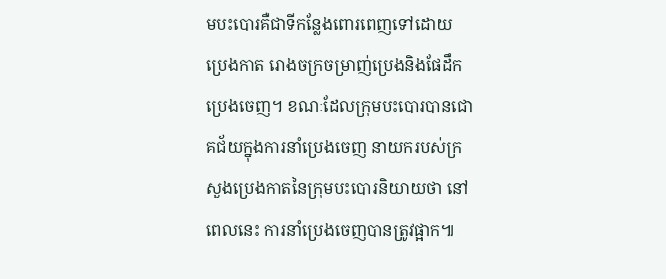មបះបោរគឺជាទីកន្លែងពោរពេញទៅដោយប្រេងកាត រោងចក្រចម្រាញ់ប្រេងនិងផែដឹកប្រេងចេញ។ ខណៈដែលក្រុមបះបោរបានជោគជ័យក្នុងការនាំប្រេងចេញ នាយករបស់ក្រសួងប្រេងកាតនៃក្រុមបះបោរនិយាយថា នៅពេលនេះ ការនាំប្រេងចេញបានត្រូវផ្អាក៕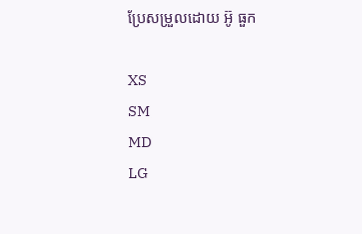ប្រែសម្រួលដោយ អ៊ូ ធួក

XS
SM
MD
LG